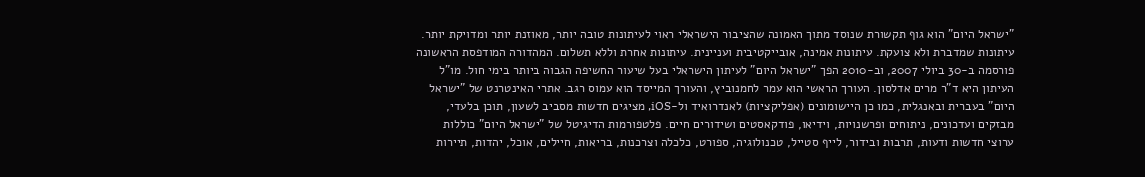"ישראל היום" הוא גוף תקשורת שנוסד מתוך האמונה שהציבור הישראלי ראוי לעיתונות טובה יותר, מאוזנת יותר ומדויקת יותר. עיתונות שמדברת ולא צועקת. עיתונות אמינה, אובייקטיבית ועניינית. עיתונות אחרת וללא תשלום. המהדורה המודפסת הראשונה פורסמה ב-30 ביולי 2007, וב-2010 הפך "ישראל היום" לעיתון הישראלי בעל שיעור החשיפה הגבוה ביותר בימי חול. מו"ל העיתון היא ד"ר מרים אדלסון. העורך הראשי הוא עמר לחמנוביץ, והעורך המייסד הוא עמוס רגב. אתרי האינטרנט של "ישראל היום" בעברית ובאנגלית, כמו כן היישומונים (אפליקציות) לאנדרואיד ול-iOS, מציגים חדשות מסביב לשעון, תוכן בלעדי, מבזקים ועדכונים, ניתוחים ופרשנויות, וידיאו, פודקאסטים ושידורים חיים. פלטפורמות הדיגיטל של "ישראל היום" כוללות ערוצי חדשות ודעות, תרבות ובידור, לייף סטייל, טכנולוגיה, ספורט, כלכלה וצרכנות, בריאות, חיילים, אוכל, יהדות, תיירות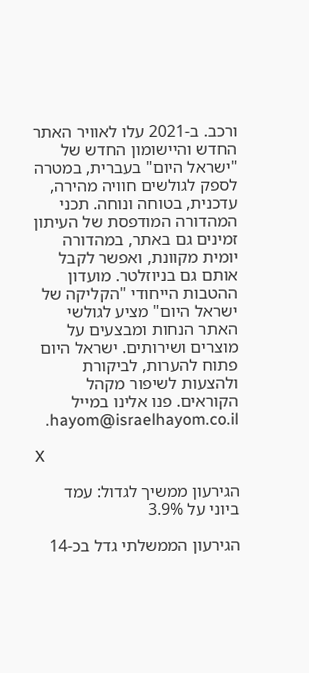ורכב. ב-2021 עלו לאוויר האתר החדש והיישומון החדש של "ישראל היום" בעברית, במטרה לספק לגולשים חוויה מהירה, עדכנית, בטוחה ונוחה. תכני המהדורה המודפסת של העיתון זמינים גם באתר, במהדורה יומית מקוונת, ואפשר לקבל אותם גם בניוזלטר. מועדון ההטבות הייחודי "הקליקה של ישראל היום" מציע לגולשי האתר הנחות ומבצעים על מוצרים ושירותים. ישראל היום פתוח להערות, לביקורת ולהצעות לשיפור מקהל הקוראים. פנו אלינו במייל hayom@israelhayom.co.il.

X

הגירעון ממשיך לגדול: עמד ביוני על 3.9%

הגירעון הממשלתי גדל בכ-14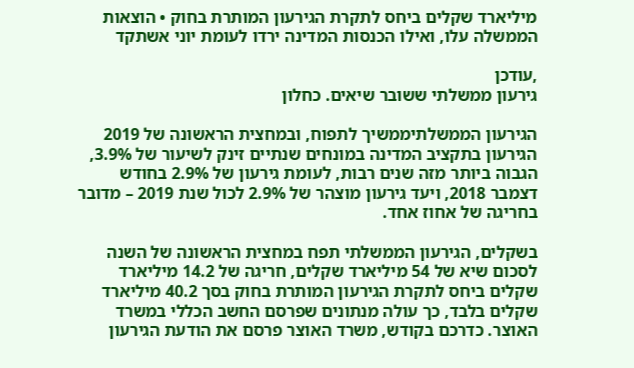מיליארד שקלים ביחס לתקרת הגירעון המותרת בחוק • הוצאות הממשלה עלו, ואילו הכנסות המדינה ירדו לעומת יוני אשתקד

,עודכן
גירעון ממשלתי ששובר שיאים. כחלון

הגירעון הממשלתיממשיך לתפוח, ובמחצית הראשונה של 2019 הגירעון בתקציב המדינה במונחים שנתיים זינק לשיעור של 3.9%, הגבוה ביותר מזה שנים רבות, לעומת גירעון של 2.9% בחודש דצמבר 2018, ויעד גירעון מוצהר של 2.9% לכול שנת 2019 – מדובר בחריגה של אחוז אחד.

בשקלים, הגירעון הממשלתי תפח במחצית הראשונה של השנה לסכום שיא של 54 מיליארד שקלים, חריגה של 14.2 מיליארד שקלים ביחס לתקרת הגירעון המותרת בחוק בסך 40.2 מיליארד שקלים בלבד, כך עולה מנתונים שפרסם החשב הכללי במשרד האוצר. כדרכם בקודש, משרד האוצר פרסם את הודעת הגירעון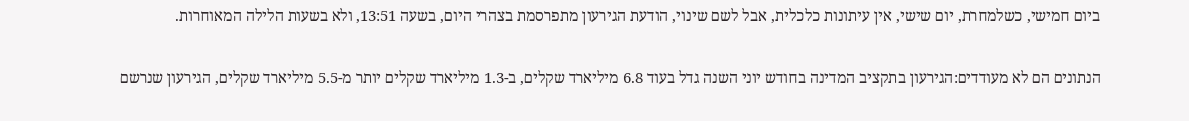ביום חמישי, כשלמחרת, יום שישי, אין עיתונות כלכלית, אבל לשם שינוי, הודעת הגירעון מתפרסמת בצהרי היום, בשעה 13:51, ולא בשעות הלילה המאוחרות.

הנתונים הם לא מעודדים:הגירעון בתקציב המדינה בחודש יוני השנה גדל בעוד 6.8 מיליארד שקלים, ב-1.3 מיליארד שקלים יותר מ-5.5 מיליארד שקלים, הגירעון שנרשם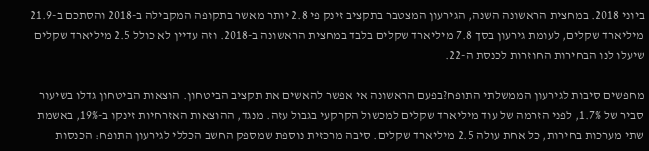ביוני 2018. במחצית הראשונה השנה, הגירעון המצטבר בתקציב זינק פי 2.8 יותר מאשר בתקופה המקבילה ב-2018 והסתכם ב-21.9 מיליארד שקלים, לעומת גירעון בסך 7.8 מיליארד שקלים בלבד במחצית הראשונה ב-2018. וזה עדיין לא כולל 2.5 מיליארד שקלים שיעלו לנו הבחירות החוזרות לכנסת ה-22.

מחפשים סיבות לגירעון הממשלתי התופח?בפעם הראשונה אי אפשר להאשים את תקציב הביטחון. הוצאות הביטחון גדלו בשיעור סביר של 1.7%, לפני הזרמה של עוד מיליארד שקלים למכשול הקרקעי בגבול עזה. מנגד, ההוצאות האזרחיות זינקו ב-19%, באשמת שתי מערכות בחירות, כל אחת עולה 2.5 מיליארד שקלים. סיבה מרכזית נוספת שמספק החשב הכללי לגירעון התופח: הכנסות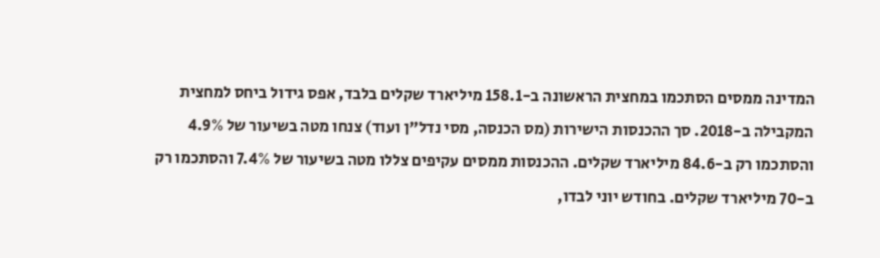המדינה ממסים הסתכמו במחצית הראשונה ב-158.1 מיליארד שקלים בלבד, אפס גידול ביחס למחצית המקבילה ב-2018. סך ההכנסות הישירות (מס הכנסה, מסי נדל"ן ועוד) צנחו מטה בשיעור של 4.9% והסתכמו רק ב-84.6 מיליארד שקלים. ההכנסות ממסים עקיפים צללו מטה בשיעור של 7.4% והסתכמו רק ב-70 מיליארד שקלים. בחודש יוני לבדו,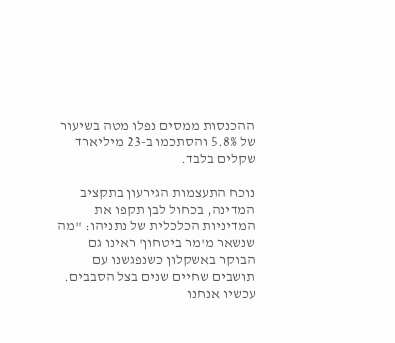ההכנסות ממסים נפלו מטה בשיעור של 5.8% והסתכמו ב-23 מיליארד שקלים בלבד.

נוכח התעצמות הגירעון בתקציב המדינה, בכחול לבן תקפו את המדיניות הכלכלית של נתניהו: "מה שנשאר מ'מר ביטחון' ראינו גם הבוקר באשקלון כשנפגשנו עם תושבים שחיים שנים בצל הסבבים. עכשיו אנחנו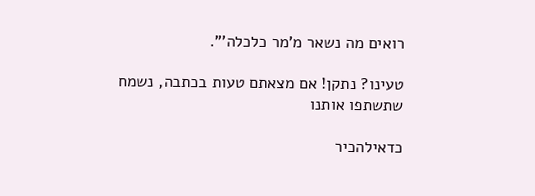רואים מה נשאר מ'מר כלכלה'".

טעינו? נתקן! אם מצאתם טעות בכתבה, נשמח שתשתפו אותנו

כדאילהכיר